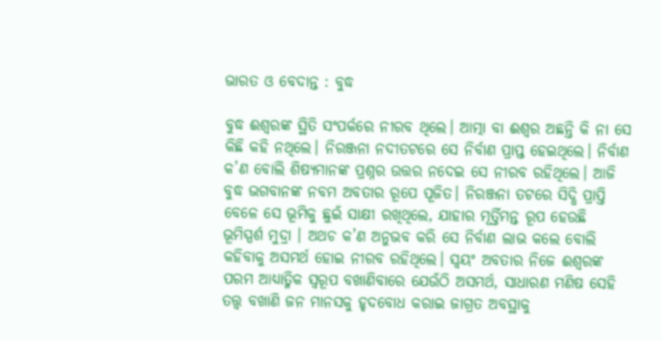ଭାରତ ଓ ବେଦାନ୍ତ : ବୁଦ୍ଧ

ବୁଦ୍ଧ ଈଶ୍ଵରଙ୍କ ସ୍ଥିତି ସଂପର୍କରେ ନୀରବ ଥିଲେ। ଆତ୍ମା ବା ଈଶ୍ଵର ଅଛନ୍ତି କି ନା ସେ କିଛି କହି ନଥିଲେ। ନିରଞ୍ଜନା ନଦୀତଟରେ ସେ ନିର୍ବାଣ ପ୍ରାପ୍ତ ହେଇଥିଲେ। ନିର୍ବାଣ କ’ଣ ବୋଲି ଶିଷ୍ୟମାନଙ୍କ‌ ପ୍ରଶ୍ନର ଉତ୍ତର ନଦେଇ ସେ ନୀରବ ରହିଥିଲେ। ଆଜି ବୁଦ୍ଧ ଭଗବାନଙ୍କ ନବମ ଅବତାର ରୂପେ ପୂଜିତ। ନିରଞ୍ଜନା ତଟରେ ସିଦ୍ଧି ପ୍ରାପ୍ତି ବେଳେ ସେ ଭୂମିକୁ ଛୁଇଁ ସାକ୍ଷୀ ରଖିଥିଲେ, ଯାହାର ମୂର୍ତ୍ତିମନ୍ତ ରୂପ ହେଉଛି ଭୂମିସ୍ପର୍ଶ ମୁଦ୍ରା । ଅଥଚ କ’ଣ ଅନୁଭବ କରି ସେ‌ ନିର୍ବାଣ ଲାଭ କଲେ ବୋଲି କହିବାକୁ ଅସମର୍ଥ ହୋଇ ନୀରବ ରହିଥିଲେ। ସ୍ଵୟଂ ଅବତାର ନିଜେ ଈଶ୍ଵରଙ୍କ ପରମ ଆଧ୍ୟାତ୍ମିକ ସ୍ଵରୂପ ବଖାଣିବାରେ ଯେଉଁଠି ଅସମର୍ଥ, ସାଧାରଣ ମଣିଷ ସେହି ତତ୍ତ୍ଵ ବଖାଣି ଜନ ମାନସକୁ ହୃଦବୋଧ କରାଇ ଜାଗ୍ରତ ଅବସ୍ଥାକୁ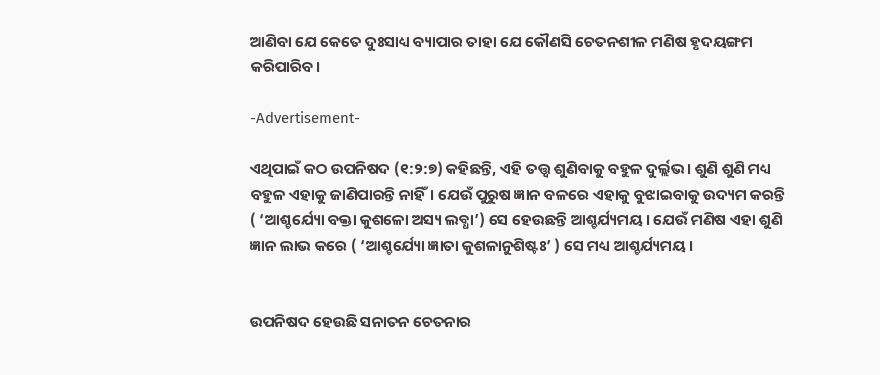ଆଣିବା ଯେ କେତେ ଦୁଃସାଧ୍ୟ ବ୍ୟାପାର ତାହା ଯେ କୌଣସି ଚେତନଶୀଳ ମଣିଷ ହୃଦୟଙ୍ଗମ କରିପାରିବ।

-Advertisement-

ଏଥିପାଇଁ କଠ ଉପନିଷଦ (୧:୨:୭) କହିଛନ୍ତି, ଏହି ତତ୍ତ୍ଵ ଶୁଣିବାକୁ ବହୁଳ ଦୁର୍ଲ୍ଲଭ। ଶୁଣି ଶୁଣି ମଧ୍ୟ ବହୁଳ ଏହାକୁ ଜାଣିପାରନ୍ତି ନାହିଁ। ଯେଉଁ ପୁରୁଷ ଜ୍ଞାନ ବଳରେ ଏହାକୁ ବୁଝାଇବାକୁ ଉଦ୍ୟମ କରନ୍ତି ( ‘ଆଶ୍ଚର୍ଯ୍ୟୋ ବକ୍ତା କୁଶଳୋ ଅସ୍ୟ ଲବ୍ଧା’) ସେ ହେଉଛନ୍ତି ଆଶ୍ଚର୍ଯ୍ୟମୟ। ଯେଉଁ ମଣିଷ ଏହା ଶୁଣି ଜ୍ଞାନ ଲାଭ କରେ ( ‘ଆଶ୍ଚର୍ଯ୍ୟୋ ଜ୍ଞାତା କୁଶଳାନୁଶିଷ୍ଟଃ’ ) ସେ ମଧ୍ୟ ଆଶ୍ଚର୍ଯ୍ୟମୟ।


ଉପନିଷଦ ହେଉଛି ସନାତନ ଚେତନାର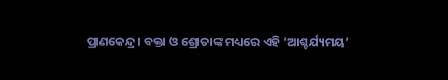ପ୍ରାଣକେନ୍ଦ୍ର। ବକ୍ତା ଓ ଶ୍ରୋତାଙ୍କ ମଧ୍ୟରେ ଏହି ‘ଆଶ୍ଚର୍ଯ୍ୟମୟ’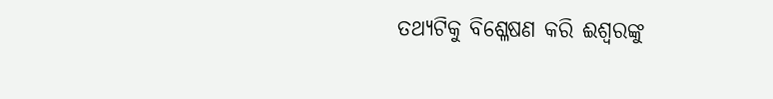ତଥ୍ୟଟିକୁ ବିଶ୍ଳେଷଣ କରି ଈଶ୍ଵରଙ୍କୁ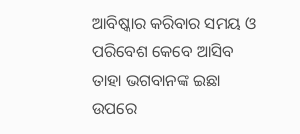ଆବିଷ୍କାର କରିବାର ସମୟ ଓ ପରିବେଶ କେବେ ଆସିବ ତାହା ଭଗବାନଙ୍କ ଇଛା ଉପରେ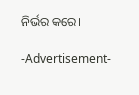ନିର୍ଭର କରେ।

-Advertisement-